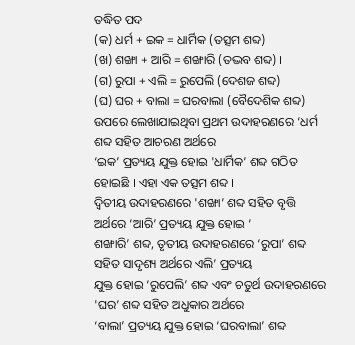ତଦ୍ଧିତ ପଦ
(କ) ଧର୍ମ + ଇକ = ଧାର୍ମିକ (ତତ୍ସମ ଶବ୍ଦ)
(ଖ) ଶଙ୍ଖା + ଆରି = ଶଙ୍ଖାରି (ତଦ୍ଭବ ଶବ୍ଦ) ।
(ଗ) ରୁପା + ଏଲି = ରୁପେଲି (ଦେଶଜ ଶବ୍ଦ)
(ଘ) ଘର + ବାଲା = ଘରବାଲା (ବୈଦେଶିକ ଶବ୍ଦ)
ଉପରେ ଲେଖାଯାଇଥିବା ପ୍ରଥମ ଉଦାହରଣରେ ‘ଧର୍ମ ଶବ୍ଦ ସହିତ ଆଚରଣ ଅର୍ଥରେ
‘ଇକ’ ପ୍ରତ୍ୟୟ ଯୁକ୍ତ ହୋଇ 'ଧାର୍ମିକ’ ଶବ୍ଦ ଗଠିତ ହୋଇଛି । ଏହା ଏକ ତତ୍ସମ ଶବ୍ଦ ।
ଦ୍ଵିତୀୟ ଉଦାହରଣରେ 'ଶଙ୍ଖା’ ଶବ୍ଦ ସହିତ ବୃତ୍ତି ଅର୍ଥରେ ‘ଆରି’ ପ୍ରତ୍ୟୟ ଯୁକ୍ତ ହୋଇ ‘
ଶଙ୍ଖାରି’ ଶବ୍ଦ, ତୃତୀୟ ଉଦାହରଣରେ ‘ରୁପା’ ଶବ୍ଦ ସହିତ ସାଦୃଶ୍ୟ ଅର୍ଥରେ ଏଲି’ ପ୍ରତ୍ୟୟ
ଯୁକ୍ତ ହୋଇ ‘ରୁପେଲି’ ଶବ୍ଦ ଏବଂ ଚତୁର୍ଥ ଉଦାହରଣରେ 'ଘର’ ଶବ୍ଦ ସହିତ ଅଧୁକାର ଅର୍ଥରେ
‘ବାଲା’ ପ୍ରତ୍ୟୟ ଯୁକ୍ତ ହୋଇ ‘ଘରବାଲା’ ଶବ୍ଦ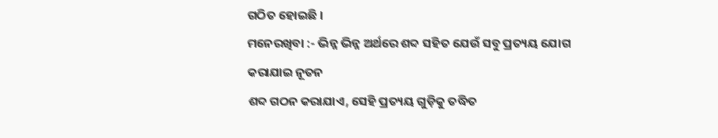ଗଠିତ ହୋଇଛି ।
ମନେରଖିବା :- ଭିନ୍ନ ଭିନ୍ନ ଅର୍ଥରେ ଶବ୍ଦ ସହିତ ଯେଉଁ ସବୁ ପ୍ରତ୍ୟୟ ଯୋଗ କରାଯାଇ ନୂତନ
ଶବ୍ଦ ଗଠନ କରାଯାଏ, ସେହି ପ୍ରତ୍ୟୟ ଗୁଡ଼ିକୁ ତଦ୍ଧିତ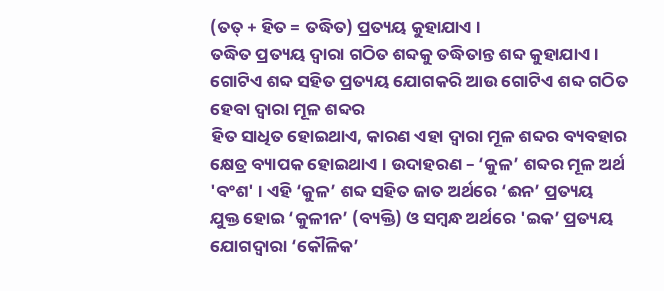(ତତ୍ + ହିତ = ତଦ୍ଧିତ) ପ୍ରତ୍ୟୟ କୁହାଯାଏ ।
ତଦ୍ଧିତ ପ୍ରତ୍ୟୟ ଦ୍ଵାରା ଗଠିତ ଶବ୍ଦକୁ ତଦ୍ଧିତାନ୍ତ ଶବ୍ଦ କୁହାଯାଏ ।
ଗୋଟିଏ ଶବ୍ଦ ସହିତ ପ୍ରତ୍ୟୟ ଯୋଗକରି ଆଉ ଗୋଟିଏ ଶବ୍ଦ ଗଠିତ ହେବା ଦ୍ୱାରା ମୂଳ ଶବ୍ଦର
ହିତ ସାଧିତ ହୋଇଥାଏ, କାରଣ ଏହା ଦ୍ଵାରା ମୂଳ ଶବ୍ଦର ବ୍ୟବହାର କ୍ଷେତ୍ର ବ୍ୟାପକ ହୋଇଥାଏ । ଉଦାହରଣ – ‘କୁଳ’ ଶବ୍ଦର ମୂଳ ଅର୍ଥ 'ବଂଶ' । ଏହି ‘କୁଳ’ ଶବ୍ଦ ସହିତ ଜାତ ଅର୍ଥରେ ‘ଈନ’ ପ୍ରତ୍ୟୟ
ଯୁକ୍ତ ହୋଇ ‘କୁଳୀନ’ (ବ୍ୟକ୍ତି) ଓ ସମ୍ବନ୍ଧ ଅର୍ଥରେ 'ଇକ’ ପ୍ରତ୍ୟୟ ଯୋଗଦ୍ଵାରା ‘କୌଳିକ’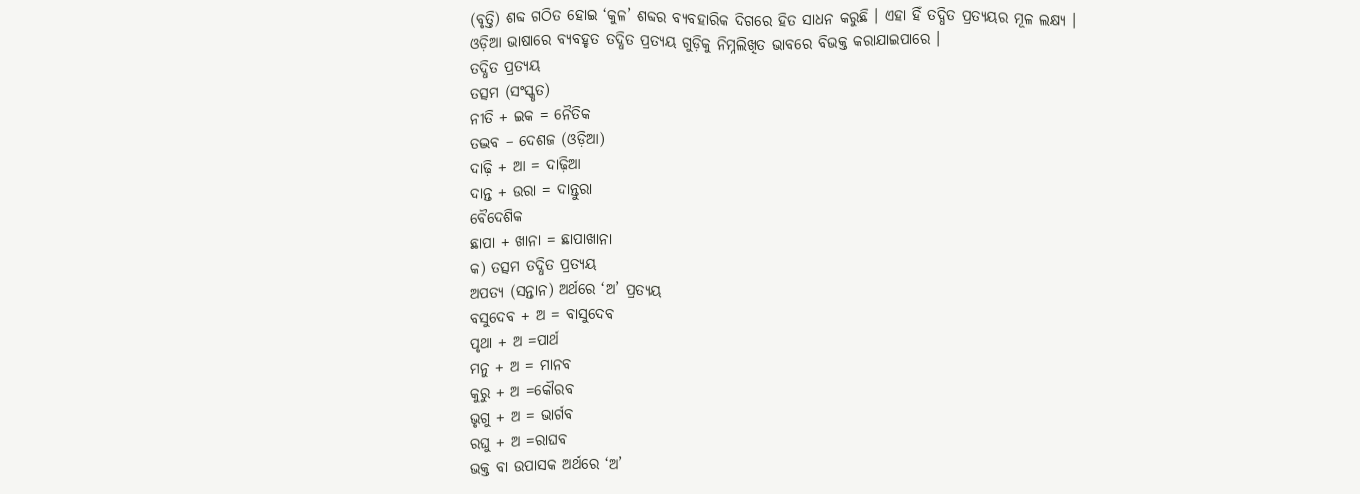(ବୃତ୍ତି) ଶବ୍ଦ ଗଠିତ ହୋଇ ‘କୁଳ’ ଶବ୍ଦର ବ୍ୟବହାରିକ ଦିଗରେ ହିତ ସାଧନ କରୁଛି । ଏହା ହିଁ ତଦ୍ଧିତ ପ୍ରତ୍ୟୟର ମୂଳ ଲକ୍ଷ୍ୟ ।
ଓଡ଼ିଆ ଭାଷାରେ ବ୍ୟବହୃତ ତଦ୍ଧିତ ପ୍ରତ୍ୟୟ ଗୁଡ଼ିକୁ ନିମ୍ନଲିଖିତ ଭାବରେ ବିଭକ୍ତ କରାଯାଇପାରେ ।
ତଦ୍ଧିତ ପ୍ରତ୍ୟୟ
ତତ୍ସମ (ସଂସ୍କୃତ)
ନୀତି + ଇକ = ନୈତିକ
ତଦ୍ଭବ – ଦେଶଜ (ଓଡ଼ିଆ)
ଦାଢ଼ି + ଆ = ଦାଢ଼ିଆ
ଦାନ୍ତ + ଉରା = ଦାନ୍ତୁରା
ବୈଦେଶିକ
ଛାପା + ଖାନା = ଛାପାଖାନା
କ) ତତ୍ସମ ତଦ୍ଧିତ ପ୍ରତ୍ୟୟ
ଅପତ୍ୟ (ସନ୍ତାନ) ଅର୍ଥରେ ‘ଅ’ ପ୍ରତ୍ୟୟ
ବସୁଦେବ + ଅ = ବାସୁଦେବ
ପୃଥା + ଅ =ପାର୍ଥ
ମନୁ + ଅ = ମାନବ
କୁରୁ + ଅ =କୌରବ
ଭୃଗୁ + ଅ = ଭାର୍ଗବ
ରଘୁ + ଅ =ରାଘବ
ଭକ୍ତ ବା ଉପାସକ ଅର୍ଥରେ ‘ଅ’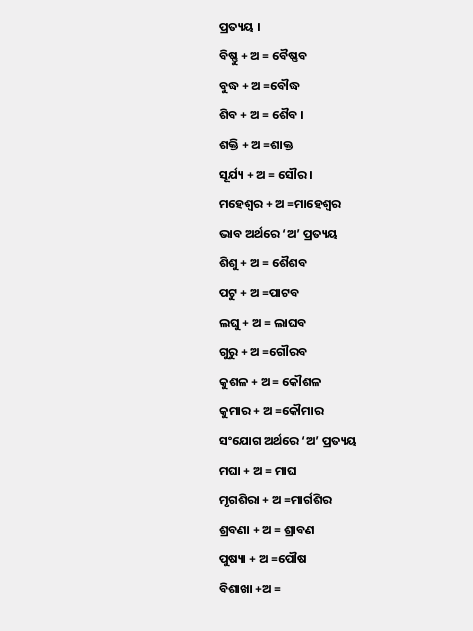ପ୍ରତ୍ୟୟ ।
ବିଷ୍ଣୁ + ଅ = ବୈଷ୍ଣବ
ବୁଦ୍ଧ + ଅ =ବୌଦ୍ଧ
ଶିବ + ଅ = ଶୈବ ।
ଶକ୍ତି + ଅ =ଶାକ୍ତ
ସୂର୍ଯ୍ୟ + ଅ = ସୌର ।
ମହେଶ୍ଵର + ଅ =ମାହେଶ୍ୱର
ଭାବ ଅର୍ଥରେ ‘ଅ’ ପ୍ରତ୍ୟୟ
ଶିଶୁ + ଅ = ଶୈଶବ
ପଟୁ + ଅ =ପାଟବ
ଲଘୁ + ଅ = ଲାଘବ
ଗୁରୁ + ଅ =ଗୌରବ
କୁଶଳ + ଅ = କୌଶଳ
କୁମାର + ଅ =କୌମାର
ସଂଯୋଗ ଅର୍ଥରେ ‘ଅ’ ପ୍ରତ୍ୟୟ
ମଘା + ଅ = ମାଘ
ମୃଗଶିରା + ଅ =ମାର୍ଗଶିର
ଶ୍ରବଣା + ଅ = ଶ୍ରାବଣ
ପୁଷ୍ୟା + ଅ =ପୌଷ
ବିଶାଖା +ଅ =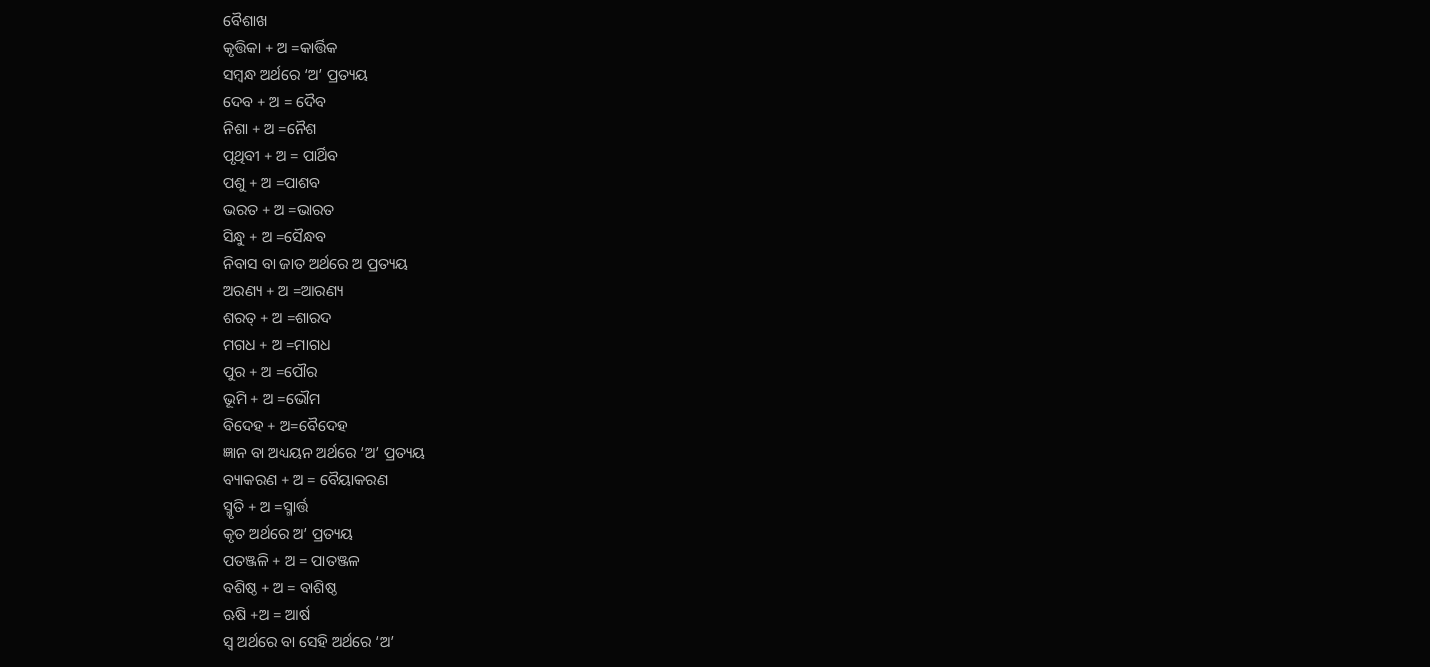ବୈଶାଖ
କୃତ୍ତିକା + ଅ =କାର୍ତ୍ତିକ
ସମ୍ବନ୍ଧ ଅର୍ଥରେ ‘ଅ’ ପ୍ରତ୍ୟୟ
ଦେବ + ଅ = ଦୈବ
ନିଶା + ଅ =ନୈଶ
ପୃଥିବୀ + ଅ = ପାର୍ଥିବ
ପଶୁ + ଅ =ପାଶବ
ଭରତ + ଅ =ଭାରତ
ସିନ୍ଧୁ + ଅ =ସୈନ୍ଧବ
ନିବାସ ବା ଜାତ ଅର୍ଥରେ ଅ ପ୍ରତ୍ୟୟ
ଅରଣ୍ୟ + ଅ =ଆରଣ୍ୟ
ଶରତ୍ + ଅ =ଶାରଦ
ମଗଧ + ଅ =ମାଗଧ
ପୁର + ଅ =ପୌର
ଭୂମି + ଅ =ଭୌମ
ବିଦେହ + ଅ=ବୈଦେହ
ଜ୍ଞାନ ବା ଅଧ୍ୟୟନ ଅର୍ଥରେ ‘ଅ’ ପ୍ରତ୍ୟୟ
ବ୍ୟାକରଣ + ଅ = ବୈୟାକରଣ
ସ୍ମୃତି + ଅ =ସ୍ମାର୍ତ୍ତ
କୃତ ଅର୍ଥରେ ଅ’ ପ୍ରତ୍ୟୟ
ପତଞ୍ଜଳି + ଅ = ପାତଞ୍ଜଳ
ବଶିଷ୍ଠ + ଅ = ବାଶିଷ୍ଠ
ଋଷି +ଅ = ଆର୍ଷ
ସ୍ଵ ଅର୍ଥରେ ବା ସେହି ଅର୍ଥରେ ‘ଅ’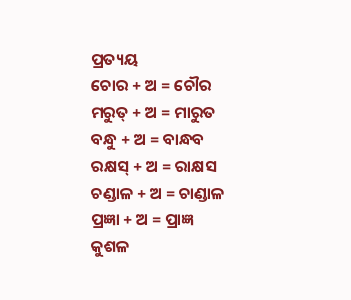ପ୍ରତ୍ୟୟ
ଚୋର + ଅ = ଚୌର
ମରୁତ୍ + ଅ = ମାରୁତ
ବନ୍ଧୁ + ଅ = ବାନ୍ଧବ
ରକ୍ଷସ୍ + ଅ = ରାକ୍ଷସ
ଚଣ୍ଡାଳ + ଅ = ଚାଣ୍ଡାଳ
ପ୍ରଜ୍ଞା + ଅ = ପ୍ରାଜ୍ଞ
କୁଶଳ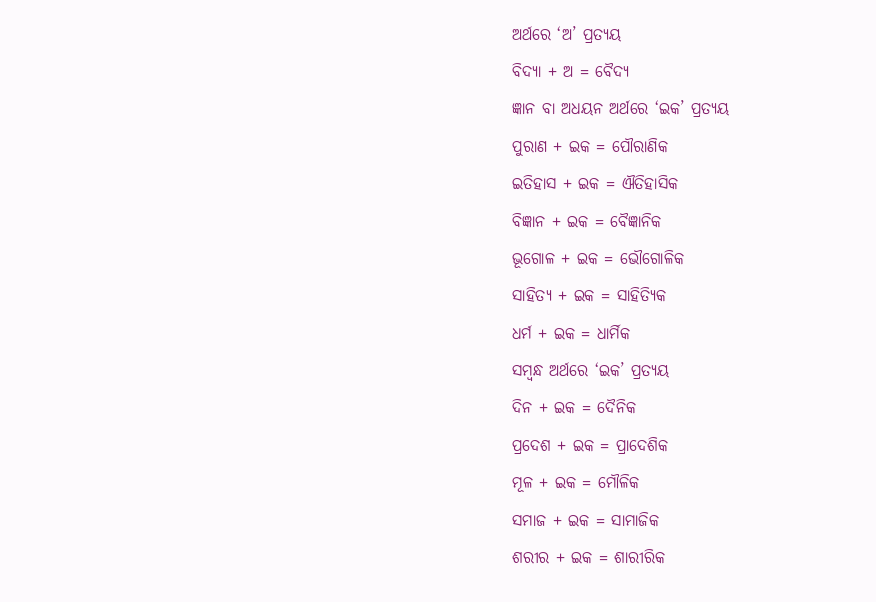ଅର୍ଥରେ ‘ଅ’ ପ୍ରତ୍ୟୟ
ବିଦ୍ୟା + ଅ = ବୈଦ୍ୟ
ଜ୍ଞାନ ବା ଅଧୟନ ଅର୍ଥରେ ‘ଇକ’ ପ୍ରତ୍ୟୟ
ପୁରାଣ + ଇକ = ପୌରାଣିକ
ଇତିହାସ + ଇକ = ଐତିହାସିକ
ବିଜ୍ଞାନ + ଇକ = ବୈଜ୍ଞାନିକ
ଭୂଗୋଳ + ଇକ = ଭୌଗୋଳିକ
ସାହିତ୍ୟ + ଇକ = ସାହିତ୍ୟିକ
ଧର୍ମ + ଇକ = ଧାର୍ମିକ
ସମ୍ବନ୍ଧ ଅର୍ଥରେ ‘ଇକ’ ପ୍ରତ୍ୟୟ
ଦିନ + ଇକ = ଦୈନିକ
ପ୍ରଦେଶ + ଇକ = ପ୍ରାଦେଶିକ
ମୂଳ + ଇକ = ମୌଳିକ
ସମାଜ + ଇକ = ସାମାଜିକ
ଶରୀର + ଇକ = ଶାରୀରିକ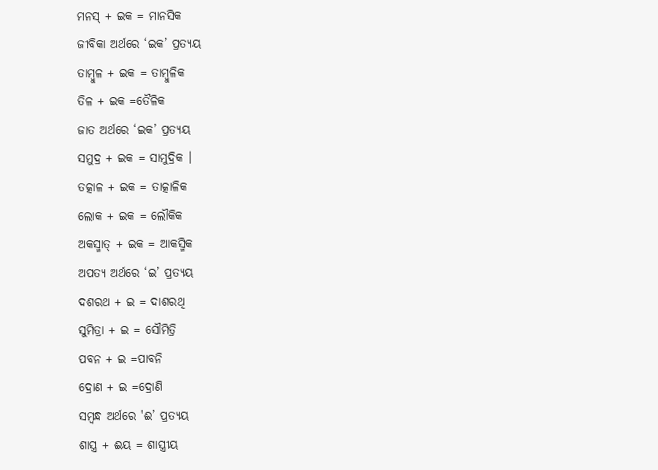ମନସ୍ + ଇକ = ମାନସିକ
ଜୀବିକା ଅର୍ଥରେ ‘ଇକ’ ପ୍ରତ୍ୟୟ
ତାମ୍ବୁଳ + ଇକ = ତାମ୍ୱୁଳିକ
ତିଳ + ଇକ =ତୈଳିକ
ଜାତ ଅର୍ଥରେ ‘ଇକ’ ପ୍ରତ୍ୟୟ
ସମୁଦ୍ର + ଇକ = ସାମୁଦ୍ରିକ ।
ତତ୍କାଳ + ଇକ = ତାତ୍କାଳିକ
ଲୋକ + ଇକ = ଲୌକିକ
ଅକସ୍ମାତ୍ + ଇକ = ଆକସ୍ମିକ
ଅପତ୍ୟ ଅର୍ଥରେ ‘ଇ’ ପ୍ରତ୍ୟୟ
ଦଶରଥ + ଇ = ଦାଶରଥି
ସୁମିତ୍ରା + ଇ = ସୌମିତ୍ରି
ପବନ + ଇ =ପାବନି
ଦ୍ରୋଣ + ଇ =ଦ୍ରୋଣି
ସମ୍ବନ୍ଧ ଅର୍ଥରେ 'ଈ’ ପ୍ରତ୍ୟୟ
ଶାସ୍ତ୍ର + ଈୟ = ଶାସ୍ତ୍ରୀୟ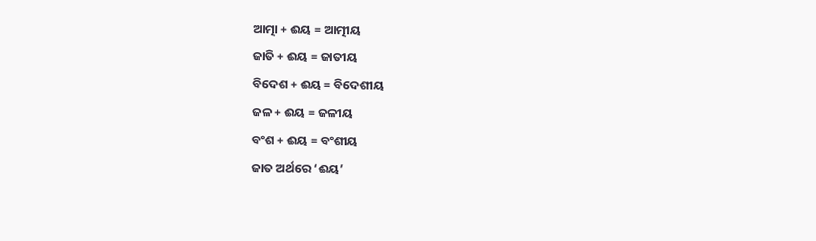ଆତ୍ମା + ଈୟ = ଆତ୍ମୀୟ
ଜାତି + ଈୟ = ଜାତୀୟ
ବିଦେଶ + ଈୟ = ବିଦେଶୀୟ
ଜଳ + ଈୟ = ଜଳୀୟ
ବଂଶ + ଈୟ = ବଂଶୀୟ
ଜାତ ଅର୍ଥରେ ‘ଈୟ’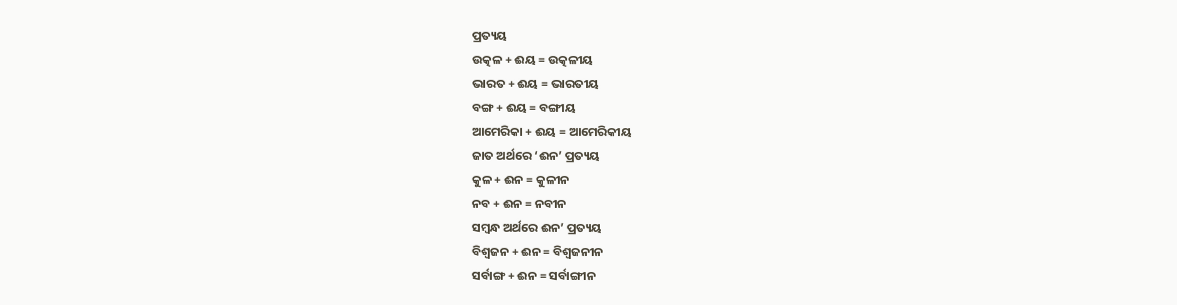ପ୍ରତ୍ୟୟ
ଉତ୍କଳ + ଈୟ = ଉତ୍କଳୀୟ
ଭାରତ + ଈୟ = ଭାରତୀୟ
ବଙ୍ଗ + ଈୟ = ବଙ୍ଗୀୟ
ଆମେରିକା + ଈୟ = ଆମେରିକୀୟ
ଜାତ ଅର୍ଥରେ ‘ଈନ’ ପ୍ରତ୍ୟୟ
କୁଳ + ଈନ = କୁଳୀନ
ନବ + ଈନ = ନବୀନ
ସମ୍ବନ୍ଧ ଅର୍ଥରେ ଈନ’ ପ୍ରତ୍ୟୟ
ବିଶ୍ଵଜନ + ଈନ = ବିଶ୍ୱଜନୀନ
ସର୍ବାଙ୍ଗ + ଈନ = ସର୍ବାଙ୍ଗୀନ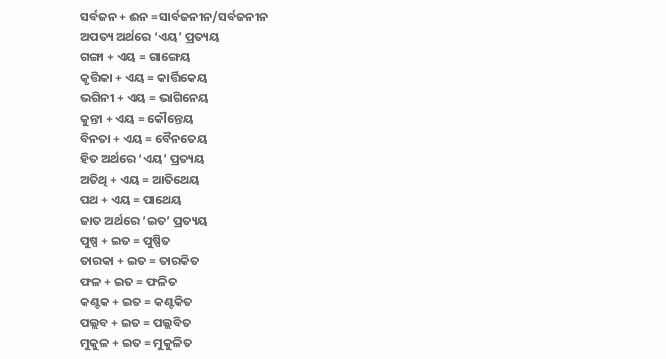ସର୍ବଜନ + ଈନ =ସାର୍ବଜନୀନ/ସର୍ବଜନୀନ
ଅପତ୍ୟ ଅର୍ଥରେ ‘ଏୟ’ ପ୍ରତ୍ୟୟ
ଗଙ୍ଗା + ଏୟ = ଗାଙ୍ଗେୟ
କୃତ୍ତିକା + ଏୟ = କାର୍ତ୍ତିକେୟ
ଭଗିନୀ + ଏୟ = ଭାଗିନେୟ
କୁନ୍ତୀ + ଏୟ = କୌନ୍ତେୟ
ବିନତା + ଏୟ = ବୈନତେୟ
ହିତ ଅର୍ଥରେ ‘ଏୟ’ ପ୍ରତ୍ୟୟ
ଅତିଥି + ଏୟ = ଆତିଥେୟ
ପଥ + ଏୟ = ପାଥେୟ
ଜାତ ଅର୍ଥରେ ‘ଇତ’ ପ୍ରତ୍ୟୟ
ପୁଷ୍ପ + ଇତ = ପୁଷ୍ପିତ
ତାରକା + ଇତ = ତାରକିତ
ଫଳ + ଇତ = ଫଳିତ
କଣ୍ଟକ + ଇତ = କଣ୍ଟକିତ
ପଲ୍ଲବ + ଇତ = ପଲ୍ଲବିତ
ମୁକୁଳ + ଇତ = ମୁକୁଳିତ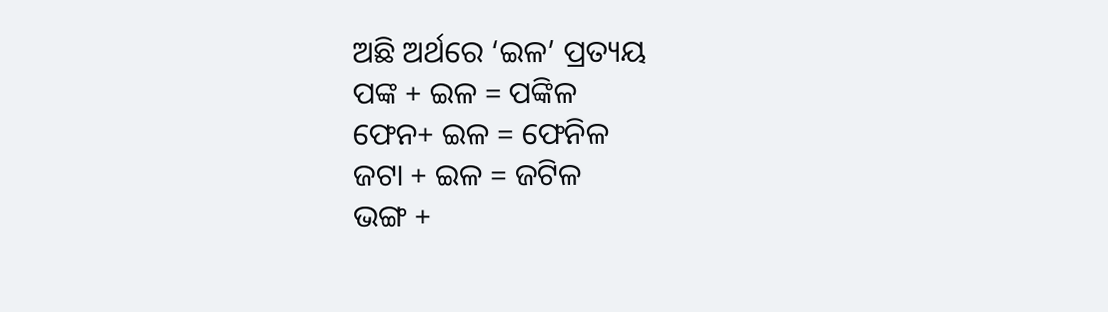ଅଛି ଅର୍ଥରେ ‘ଇଳ’ ପ୍ରତ୍ୟୟ
ପଙ୍କ + ଇଳ = ପଙ୍କିଳ
ଫେନ+ ଇଳ = ଫେନିଳ
ଜଟା + ଇଳ = ଜଟିଳ
ଭଙ୍ଗ +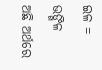ଇଳ = ଭଙ୍ଗିଳ
ଅଛି ଅର୍ଥରେ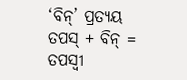‘ବିନ୍’ ପ୍ରତ୍ୟୟ
ତପସ୍ + ବିନ୍ = ତପସ୍ୱୀ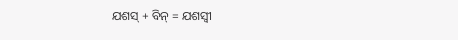ଯଶସ୍ + ବିନ୍ = ଯଶସ୍ୱୀ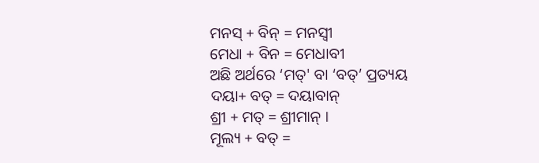ମନସ୍ + ବିନ୍ = ମନସ୍ୱୀ
ମେଧା + ବିନ = ମେଧାବୀ
ଅଛି ଅର୍ଥରେ ‘ମତ୍' ବା ‘ବତ୍’ ପ୍ରତ୍ୟୟ
ଦୟା+ ବତ୍ = ଦୟାବାନ୍
ଶ୍ରୀ + ମତ୍ = ଶ୍ରୀମାନ୍ ।
ମୂଲ୍ୟ + ବତ୍ =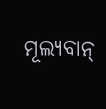ମୂଲ୍ୟବାନ୍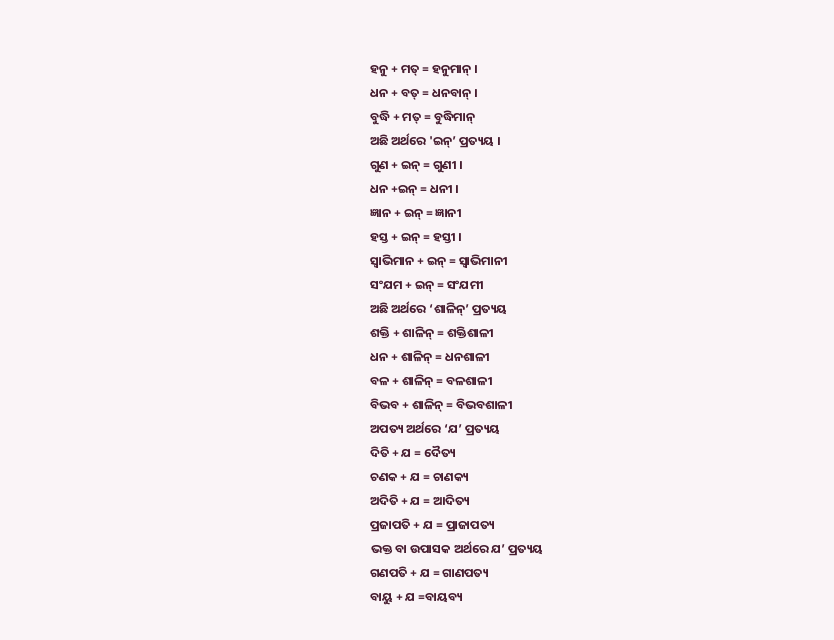ହନୁ + ମତ୍ = ହନୁମାନ୍ ।
ଧନ + ବତ୍ = ଧନବାନ୍ ।
ବୁଦ୍ଧି + ମତ୍ = ବୁଦ୍ଧିମାନ୍
ଅଛି ଅର୍ଥରେ 'ଇନ୍’ ପ୍ରତ୍ୟୟ ।
ଗୁଣ + ଇନ୍ = ଗୁଣୀ ।
ଧନ +ଇନ୍ = ଧନୀ ।
ଜ୍ଞାନ + ଇନ୍ = ଜ୍ଞାନୀ
ହସ୍ତ + ଇନ୍ = ହସ୍ତୀ ।
ସ୍ୱାଭିମାନ + ଇନ୍ = ସ୍ଵାଭିମାନୀ
ସଂଯମ + ଇନ୍ = ସଂଯମୀ
ଅଛି ଅର୍ଥରେ ‘ଶାଳିନ୍’ ପ୍ରତ୍ୟୟ
ଶକ୍ତି + ଶାଳିନ୍ = ଶକ୍ତିଶାଳୀ
ଧନ + ଶାଳିନ୍ = ଧନଶାଳୀ
ବଳ + ଶାଳିନ୍ = ବଳଶାଳୀ
ବିଭବ + ଶାଳିନ୍ = ବିଭବଶାଳୀ
ଅପତ୍ୟ ଅର୍ଥରେ ‘ଯ’ ପ୍ରତ୍ୟୟ
ଦିତି + ଯ = ଦୈତ୍ୟ
ଚଣକ + ଯ = ଚାଣକ୍ୟ
ଅଦିତି + ଯ = ଆଦିତ୍ୟ
ପ୍ରଜାପତି + ଯ = ପ୍ରାଜାପତ୍ୟ
ଭକ୍ତ ବା ଉପାସକ ଅର୍ଥରେ ଯ’ ପ୍ରତ୍ୟୟ
ଗଣପତି + ଯ = ଗାଣପତ୍ୟ
ବାୟୁ + ଯ =ବାୟବ୍ୟ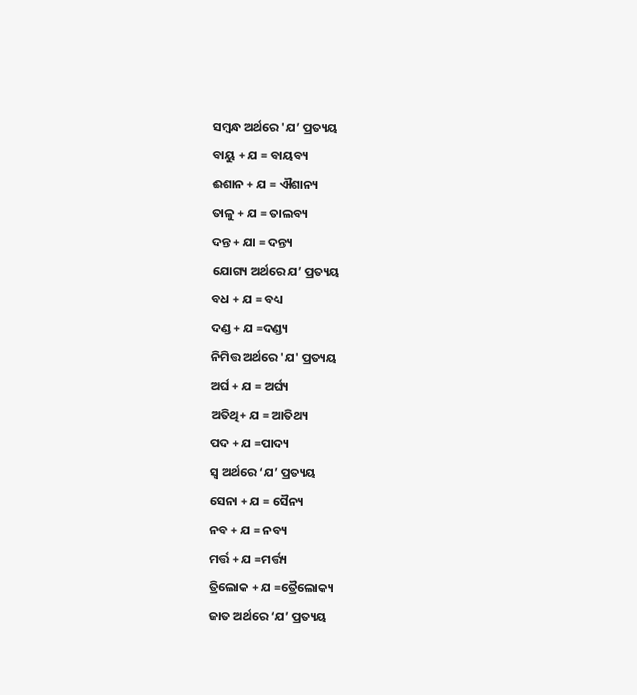ସମ୍ବନ୍ଧ ଅର୍ଥରେ 'ଯ’ ପ୍ରତ୍ୟୟ
ବାୟୁ + ଯ = ବାୟବ୍ୟ
ଈଶାନ + ଯ = ଐଶାନ୍ୟ
ତାଳୁ + ଯ = ତାଲବ୍ୟ
ଦନ୍ତ + ଯା = ଦନ୍ତ୍ୟ
ଯୋଗ୍ୟ ଅର୍ଥରେ ଯ’ ପ୍ରତ୍ୟୟ
ବଧ + ଯ = ବଧ୍ୟ
ଦଣ୍ଡ + ଯ =ଦଣ୍ଡ୍ୟ
ନିମିତ୍ତ ଅର୍ଥରେ 'ଯ' ପ୍ରତ୍ୟୟ
ଅର୍ଘ + ଯ = ଅର୍ଘ୍ୟ
ଅତିଥି+ ଯ = ଆତିଥ୍ୟ
ପଦ + ଯ =ପାଦ୍ୟ
ସ୍ୱ ଅର୍ଥରେ ‘ଯ’ ପ୍ରତ୍ୟୟ
ସେନା + ଯ = ସୈନ୍ୟ
ନବ + ଯ = ନବ୍ୟ
ମର୍ତ୍ତ + ଯ =ମର୍ତ୍ତ୍ୟ
ତ୍ରିଲୋକ + ଯ =ତ୍ରୈଲୋକ୍ୟ
ଜାତ ଅର୍ଥରେ ‘ଯ’ ପ୍ରତ୍ୟୟ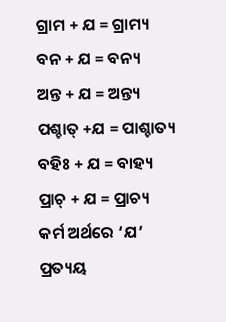ଗ୍ରାମ + ଯ = ଗ୍ରାମ୍ୟ
ବନ + ଯ = ବନ୍ୟ
ଅନ୍ତ + ଯ = ଅନ୍ତ୍ୟ
ପଶ୍ଚାତ୍ +ଯ = ପାଶ୍ଚାତ୍ୟ
ବହିଃ + ଯ = ବାହ୍ୟ
ପ୍ରାଚ୍ + ଯ = ପ୍ରାଚ୍ୟ
କର୍ମ ଅର୍ଥରେ ‘ଯ’ ପ୍ରତ୍ୟୟ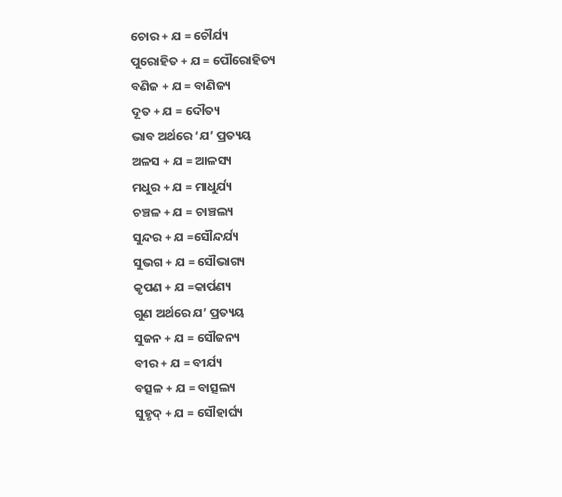ଚୋର + ଯ = ଚୌର୍ଯ୍ୟ
ପୁରୋହିତ + ଯ = ପୌରୋହିତ୍ୟ
ବଣିଜ + ଯ = ବାଣିଜ୍ୟ
ଦୂତ + ଯ = ଦୌତ୍ୟ
ଭାବ ଅର୍ଥରେ ‘ଯ’ ପ୍ରତ୍ୟୟ
ଅଳସ + ଯ = ଆଳସ୍ୟ
ମଧୁର + ଯ = ମାଧୁର୍ଯ୍ୟ
ଚଞ୍ଚଳ + ଯ = ଚାଞ୍ଚଲ୍ୟ
ସୁନ୍ଦର + ଯ =ସୌନ୍ଦର୍ଯ୍ୟ
ସୁଭଗ + ଯ = ସୌଭାଗ୍ୟ
କୃପଣ + ଯ =କାର୍ପଣ୍ୟ
ଗୁଣ ଅର୍ଥରେ ଯ’ ପ୍ରତ୍ୟୟ
ସୁଜନ + ଯ = ସୌଜନ୍ୟ
ବୀର + ଯ = ବୀର୍ଯ୍ୟ
ବତ୍ସଳ + ଯ = ବାତ୍ସଲ୍ୟ
ସୁହୃଦ୍ + ଯ = ସୌହାର୍ଘ୍ୟ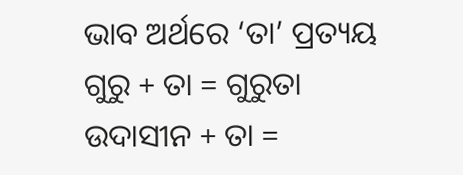ଭାବ ଅର୍ଥରେ ‘ତା’ ପ୍ରତ୍ୟୟ
ଗୁରୁ + ତା = ଗୁରୁତା
ଉଦାସୀନ + ତା =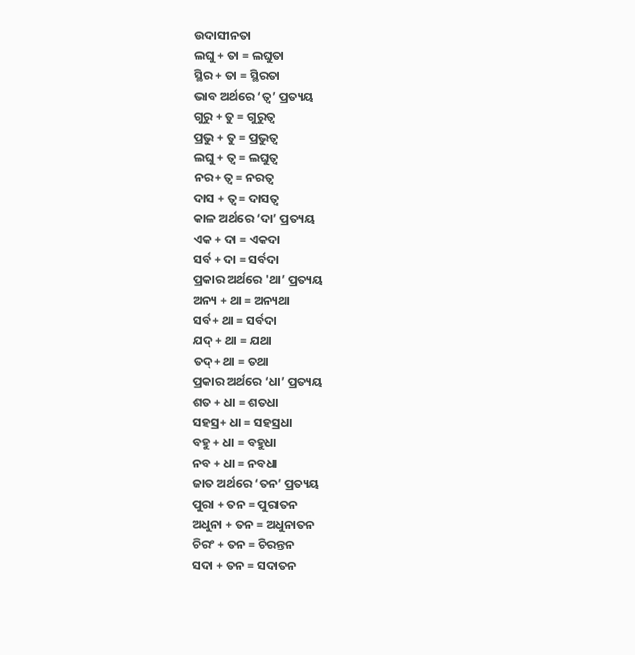ଉଦାସୀନତା
ଲଘୁ + ତା = ଲଘୁତା
ସ୍ଥିର + ତା = ସ୍ଥିରତା
ଭାବ ଅର୍ଥରେ ‘ତ୍ୱ’ ପ୍ରତ୍ୟୟ
ଗୁରୁ + ତୁ = ଗୁରୁତ୍ୱ
ପ୍ରଭୁ + ତୁ = ପ୍ରଭୁତ୍ୱ
ଲଘୁ + ତ୍ଵ = ଲଘୁତ୍ୱ
ନର+ ତ୍ୱ = ନରତ୍ୱ
ଦାସ + ତ୍ୱ= ଦାସତ୍ୱ
କାଳ ଅର୍ଥରେ ‘ଦା’ ପ୍ରତ୍ୟୟ
ଏକ + ଦା = ଏକଦା
ସର୍ବ + ଦା = ସର୍ବଦା
ପ୍ରକାର ଅର୍ଥରେ 'ଥା’ ପ୍ରତ୍ୟୟ
ଅନ୍ୟ + ଥା = ଅନ୍ୟଥା
ସର୍ବ+ ଥା = ସର୍ବଦା
ଯଦ୍ + ଥା = ଯଥା
ତଦ୍+ ଥା = ତଥା
ପ୍ରକାର ଅର୍ଥରେ ‘ଧା’ ପ୍ରତ୍ୟୟ
ଶତ + ଧା = ଶତଧା
ସହସ୍ର+ ଧା = ସହସ୍ରଧା
ବହୁ + ଧା = ବହୁଧା
ନବ + ଧା = ନବଧା
ଜାତ ଅର୍ଥରେ ‘ତନ’ ପ୍ରତ୍ୟୟ
ପୁରା + ତନ = ପୁରାତନ
ଅଧୁନା + ତନ = ଅଧୁନାତନ
ଚିରଂ + ତନ = ଚିରନ୍ତନ
ସଦା + ତନ = ସଦାତନ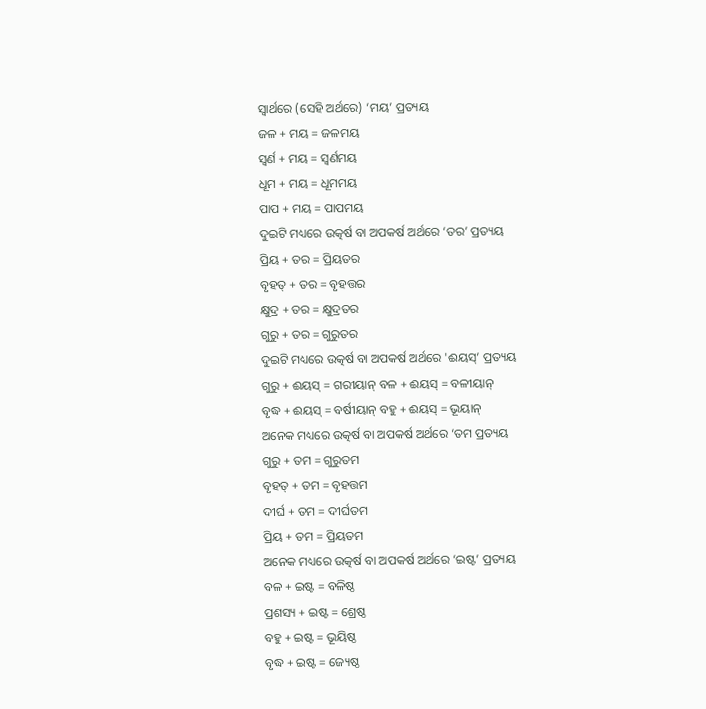ସ୍ୱାର୍ଥରେ (ସେହି ଅର୍ଥରେ) ‘ମୟ’ ପ୍ରତ୍ୟୟ
ଜଳ + ମୟ = ଜଳମୟ
ସ୍ଵର୍ଣ + ମୟ = ସ୍ଵର୍ଣମୟ
ଧୂମ + ମୟ = ଧୂମମୟ
ପାପ + ମୟ = ପାପମୟ
ଦୁଇଟି ମଧ୍ୟରେ ଉତ୍କର୍ଷ ବା ଅପକର୍ଷ ଅର୍ଥରେ ‘ତର’ ପ୍ରତ୍ୟୟ
ପ୍ରିୟ + ତର = ପ୍ରିୟତର
ବୃହତ୍ + ତର = ବୃହତ୍ତର
କ୍ଷୁଦ୍ର + ତର = କ୍ଷୁଦ୍ରତର
ଗୁରୁ + ତର = ଗୁରୁତର
ଦୁଇଟି ମଧ୍ୟରେ ଉତ୍କର୍ଷ ବା ଅପକର୍ଷ ଅର୍ଥରେ 'ଈୟସ୍’ ପ୍ରତ୍ୟୟ
ଗୁରୁ + ଈୟସ୍ = ଗରୀୟାନ୍ ବଳ + ଈୟସ୍ = ବଳୀୟାନ୍
ବୃଦ୍ଧ + ଈୟସ୍ = ବର୍ଷୀୟାନ୍ ବହୁ + ଈୟସ୍ = ଭୂୟାନ୍
ଅନେକ ମଧ୍ୟରେ ଉତ୍କର୍ଷ ବା ଅପକର୍ଷ ଅର୍ଥରେ ‘ତମ ପ୍ରତ୍ୟୟ
ଗୁରୁ + ତମ = ଗୁରୁତମ
ବୃହତ୍ + ତମ = ବୃହତ୍ତମ
ଦୀର୍ଘ + ତମ = ଦୀର୍ଘତମ
ପ୍ରିୟ + ତମ = ପ୍ରିୟତମ
ଅନେକ ମଧ୍ୟରେ ଉତ୍କର୍ଷ ବା ଅପକର୍ଷ ଅର୍ଥରେ ‘ଇଷ୍ଟ’ ପ୍ରତ୍ୟୟ
ବଳ + ଇଷ୍ଟ = ବଳିଷ୍ଠ
ପ୍ରଶସ୍ୟ + ଇଷ୍ଟ = ଶ୍ରେଷ୍ଠ
ବହୁ + ଇଷ୍ଟ = ଭୂୟିଷ୍ଠ
ବୃଦ୍ଧ + ଇଷ୍ଟ = ଜ୍ୟେଷ୍ଠ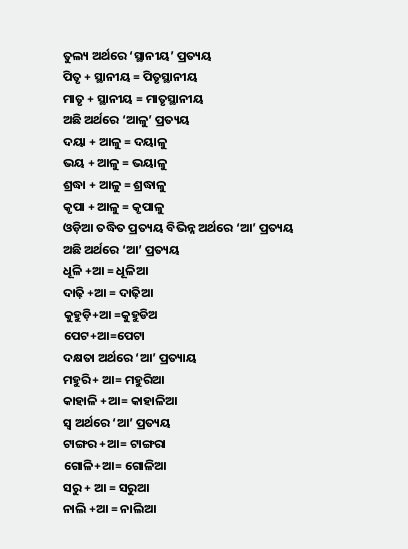ତୁଲ୍ୟ ଅର୍ଥରେ ‘ସ୍ଥାନୀୟ’ ପ୍ରତ୍ୟୟ
ପିତୃ + ସ୍ଥାନୀୟ = ପିତୃସ୍ଥାନୀୟ
ମାତୃ + ସ୍ଥାନୀୟ = ମାତୃସ୍ଥାନୀୟ
ଅଛି ଅର୍ଥରେ ‘ଆଳୁ’ ପ୍ରତ୍ୟୟ
ଦୟା + ଆଳୁ = ଦୟାଳୁ
ଭୟ + ଆଳୁ = ଭୟାଳୁ
ଶ୍ରଦ୍ଧା + ଆଳୁ = ଶ୍ରଦ୍ଧାଳୁ
କୃପା + ଆଳୁ = କୃପାଳୁ
ଓଡ଼ିଆ ତଦ୍ଧିତ ପ୍ରତ୍ୟୟ ବିଭିନ୍ନ ଅର୍ଥରେ ‘ଆ’ ପ୍ରତ୍ୟୟ
ଅଛି ଅର୍ଥରେ ‘ଆ’ ପ୍ରତ୍ୟୟ
ଧୂଳି +ଆ = ଧୂଳିଆ
ଦାଢ଼ି +ଆ = ଦାଢ଼ିଆ
କୁହୁଡ଼ି+ଆ =କୁହୁଡିଅ
ପେଟ+ଆ=ପେଟା
ଦକ୍ଷତା ଅର୍ଥରେ ‘ଆ’ ପ୍ରତ୍ୟାୟ
ମହୁରି+ ଆ= ମହୁରିଆ
କାହାଳି +ଆ= କାହାଳିଆ
ସ୍ଵ ଅର୍ଥରେ ‘ଆ’ ପ୍ରତ୍ୟୟ
ଟାଙ୍ଗର +ଆ= ଟାଙ୍ଗରା
ଗୋଳି+ଆ= ଗୋଳିଆ
ସରୁ + ଆ = ସରୁଆ
ନାଲି +ଆ = ନାଲିଆ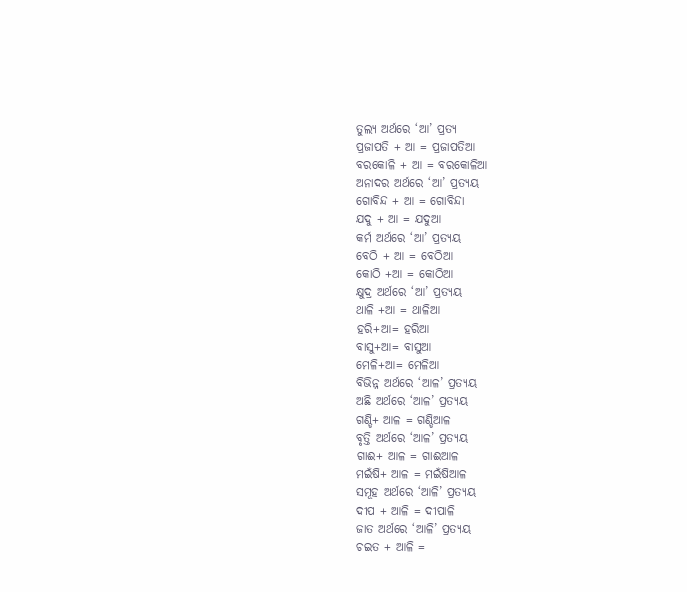ତୁଲ୍ୟ ଅର୍ଥରେ ‘ଆ’ ପ୍ରତ୍ୟ
ପ୍ରଜାପତି + ଆ = ପ୍ରଜାପତିଆ
ବରକୋଳି + ଆ = ବରକୋଳିଆ
ଅନାଦର ଅର୍ଥରେ ‘ଆ’ ପ୍ରତ୍ୟୟ
ଗୋବିନ୍ଦ + ଆ = ଗୋବିନ୍ଦା
ଯଦୁ + ଆ = ଯଦୁଆ
କର୍ମ ଅର୍ଥରେ ‘ଆ’ ପ୍ରତ୍ୟୟ
ବେଠି + ଆ = ବେଠିଆ
କୋଠି +ଆ = କୋଠିଆ
କ୍ଷୁଦ୍ର ଅର୍ଥରେ ‘ଆ’ ପ୍ରତ୍ୟୟ
ଥାଳି +ଆ = ଥାଳିଆ
ହରି+ଆ= ହରିଆ
ବାସୁ+ଆ= ବାସୁଆ
ମେଳି+ଆ= ମେଳିଆ
ବିଭିନ୍ନ ଅର୍ଥରେ ‘ଆଳ’ ପ୍ରତ୍ୟୟ
ଅଛି ଅର୍ଥରେ ‘ଆଳ’ ପ୍ରତ୍ୟୟ
ଗଣ୍ଡି+ ଆଳ = ଗଣ୍ଡିଆଳ
ବୃତ୍ତି ଅର୍ଥରେ ‘ଆଳ’ ପ୍ରତ୍ୟୟ
ଗାଈ+ ଆଳ = ଗାଈଆଳ
ମଇଁଷି+ ଆଳ = ମଇଁଷିଆଳ
ସମୂହ ଅର୍ଥରେ ‘ଆଳି’ ପ୍ରତ୍ୟୟ
ଦୀପ + ଆଳି = ଦୀପାଳି
ଜାତ ଅର୍ଥରେ ‘ଆଳି’ ପ୍ରତ୍ୟୟ
ଚଇତ + ଆଳି =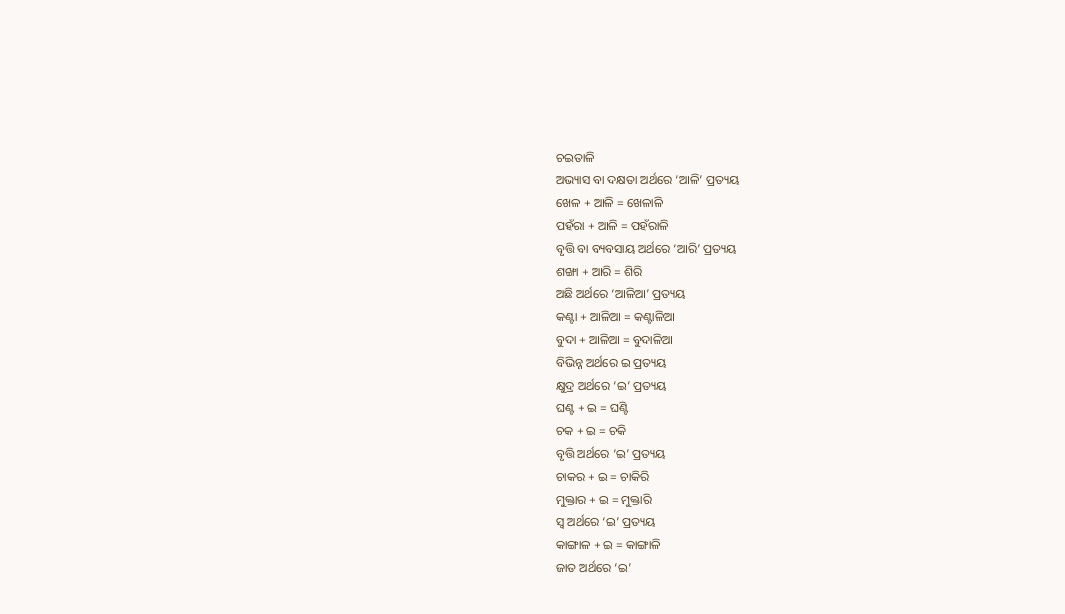ଚଇତାଳି
ଅଭ୍ୟାସ ବା ଦକ୍ଷତା ଅର୍ଥରେ ‘ଆଳି’ ପ୍ରତ୍ୟୟ
ଖେଳ + ଆଳି = ଖେଳାଳି
ପହଁରା + ଆଳି = ପହଁରାଳି
ବୃତ୍ତି ବା ବ୍ୟବସାୟ ଅର୍ଥରେ ‘ଆରି’ ପ୍ରତ୍ୟୟ
ଶଙ୍ଖା + ଆରି = ଶିରି
ଅଛି ଅର୍ଥରେ ‘ଆଳିଆ’ ପ୍ରତ୍ୟୟ
କଣ୍ଟା + ଆଳିଆ = କଣ୍ଟାଳିଆ
ବୁଦା + ଆଳିଆ = ବୁଦାଳିଆ
ବିଭିନ୍ନ ଅର୍ଥରେ ଇ ପ୍ରତ୍ୟୟ
କ୍ଷୁଦ୍ର ଅର୍ଥରେ ‘ଇ’ ପ୍ରତ୍ୟୟ
ଘଣ୍ଟ + ଇ = ଘଣ୍ଟି
ଚକ + ଇ = ଚକି
ବୃତ୍ତି ଅର୍ଥରେ ‘ଇ’ ପ୍ରତ୍ୟୟ
ଚାକର + ଇ = ଚାକିରି
ମୁକ୍ତାର + ଇ = ମୁକ୍ତାରି
ସ୍ୱ ଅର୍ଥରେ ‘ଇ’ ପ୍ରତ୍ୟୟ
କାଙ୍ଗାଳ + ଇ = କାଙ୍ଗାଳି
ଜାତ ଅର୍ଥରେ ‘ଇ’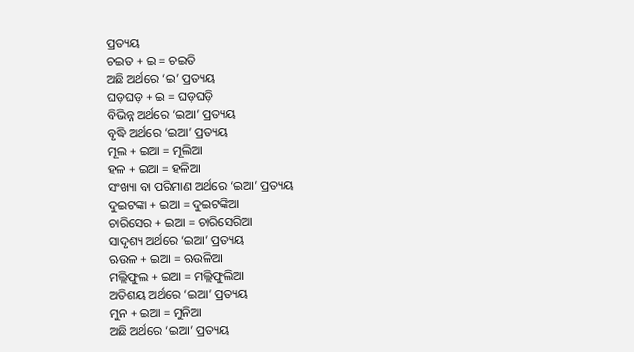ପ୍ରତ୍ୟୟ
ଚଇତ + ଇ = ଚଇତି
ଅଛି ଅର୍ଥରେ ‘ଇ’ ପ୍ରତ୍ୟୟ
ଘଡ଼ଘଡ଼ + ଇ = ଘଡ଼ଘଡ଼ି
ବିଭିନ୍ନ ଅର୍ଥରେ ‘ଇଆ’ ପ୍ରତ୍ୟୟ
ବୃଦ୍ଧି ଅର୍ଥରେ ‘ଇଆ’ ପ୍ରତ୍ୟୟ
ମୂଲ + ଇଆ = ମୂଲିଆ
ହଳ + ଇଆ = ହଳିଆ
ସଂଖ୍ୟା ବା ପରିମାଣ ଅର୍ଥରେ ‘ଇଆ’ ପ୍ରତ୍ୟୟ
ଦୁଇଟଙ୍କା + ଇଆ = ଦୁଇଟଙ୍କିଆ
ଚାରିସେର + ଇଆ = ଚାରିସେରିଆ
ସାଦୃଶ୍ୟ ଅର୍ଥରେ ‘ଇଆ’ ପ୍ରତ୍ୟୟ
ଋଉଳ + ଇଆ = ଋଉଳିଆ
ମଲ୍ଲିଫୁଲ + ଇଆ = ମଲ୍ଲିଫୁଲିଆ
ଅତିଶୟ ଅର୍ଥରେ ‘ଇଆ’ ପ୍ରତ୍ୟୟ
ମୁନ + ଇଆ = ମୁନିଆ
ଅଛି ଅର୍ଥରେ ‘ଇଆ’ ପ୍ରତ୍ୟୟ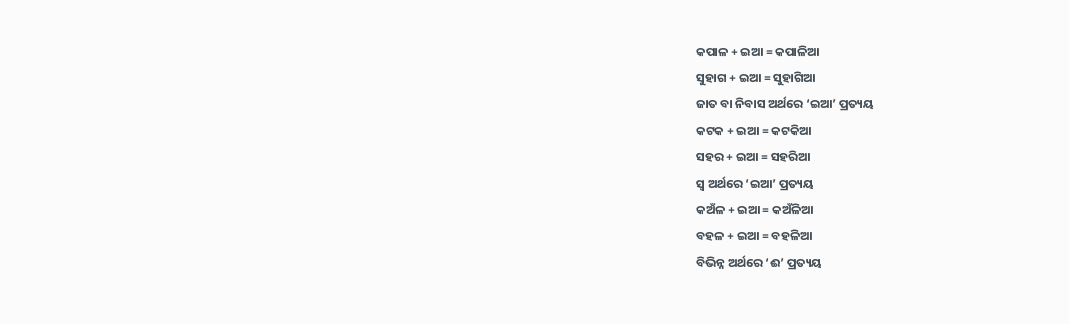କପାଳ + ଇଆ = କପାଳିଆ
ସୁହାଗ + ଇଆ = ସୁହାଗିଆ
ଜାତ ବା ନିବାସ ଅର୍ଥରେ ‘ଇଆ’ ପ୍ରତ୍ୟୟ
କଟକ + ଇଆ = କଟକିଆ
ସହର + ଇଆ = ସହରିଆ
ସ୍ୱ ଅର୍ଥରେ ‘ଇଆ’ ପ୍ରତ୍ୟୟ
କଅଁଳ + ଇଆ = କଅଁଳିଆ
ବହଳ + ଇଆ = ବହଳିଆ
ବିଭିନ୍ନ ଅର୍ଥରେ ‘ଈ’ ପ୍ରତ୍ୟୟ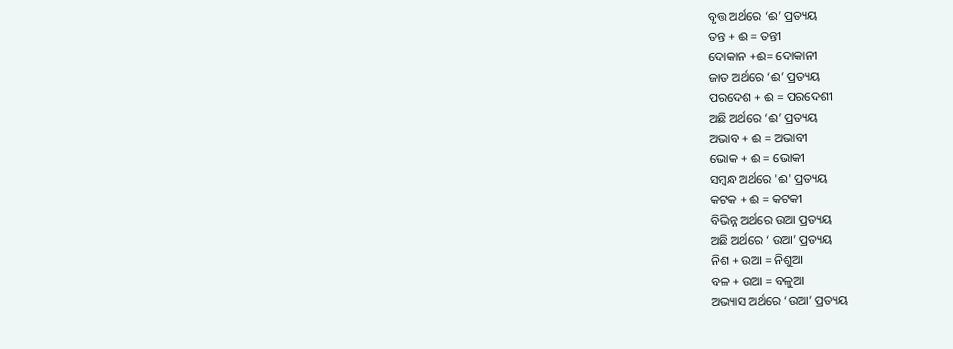ବୃତ୍ତ ଅର୍ଥରେ ‘ଈ’ ପ୍ରତ୍ୟୟ
ତନ୍ତ + ଈ = ତନ୍ତୀ
ଦୋକାନ +ଈ= ଦୋକାନୀ
ଜାତ ଅର୍ଥରେ ‘ଈ’ ପ୍ରତ୍ୟୟ
ପରଦେଶ + ଈ = ପରଦେଶୀ
ଅଛି ଅର୍ଥରେ ‘ଈ’ ପ୍ରତ୍ୟୟ
ଅଭାବ + ଈ = ଅଭାବୀ
ଭୋକ + ଈ = ଭୋକୀ
ସମ୍ବନ୍ଧ ଅର୍ଥରେ 'ଈ' ପ୍ରତ୍ୟୟ
କଟକ + ଈ = କଟକୀ
ବିଭିନ୍ନ ଅର୍ଥରେ ଉଆ ପ୍ରତ୍ୟୟ
ଅଛି ଅର୍ଥରେ ‘ ଉଆ’ ପ୍ରତ୍ୟୟ
ନିଶ + ଉଆ = ନିଶୁଆ
ବଳ + ଉଆ = ବଳୁଆ
ଅଭ୍ୟାସ ଅର୍ଥରେ ‘ଉଆ’ ପ୍ରତ୍ୟୟ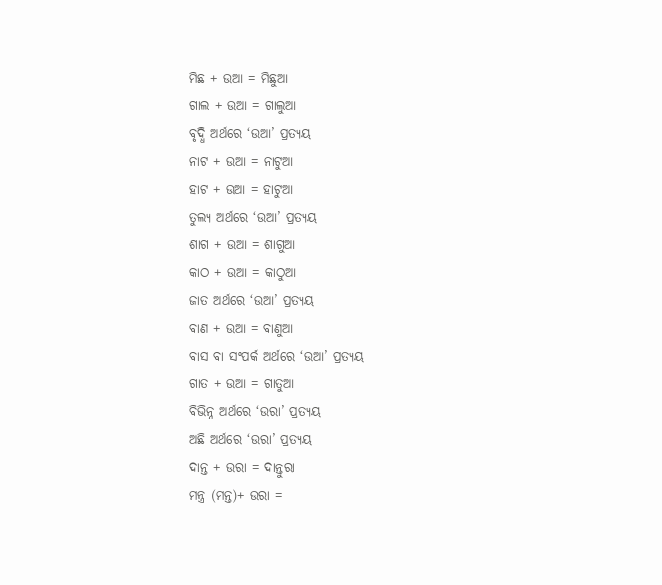ମିଛ + ଉଆ = ମିଛୁଆ
ଗାଲ + ଉଆ = ଗାଲୁଆ
ବୃଦ୍ଧି ଅର୍ଥରେ ‘ଉଆ’ ପ୍ରତ୍ୟୟ
ନାଟ + ଉଆ = ନାଟୁଆ
ହାଟ + ଉଆ = ହାଟୁଆ
ତୁଲ୍ୟ ଅର୍ଥରେ ‘ଉଆ’ ପ୍ରତ୍ୟୟ
ଶାଗ + ଉଆ = ଶାଗୁଆ
କାଠ + ଉଆ = କାଠୁଆ
ଜାତ ଅର୍ଥରେ ‘ଉଆ’ ପ୍ରତ୍ୟୟ
ବାଣ + ଉଆ = ବାଣୁଆ
ବାସ ବା ସଂପର୍କ ଅର୍ଥରେ ‘ଉଆ’ ପ୍ରତ୍ୟୟ
ଗାତ + ଉଆ = ଗାତୁଆ
ବିଭିନ୍ନ ଅର୍ଥରେ ‘ଉରା’ ପ୍ରତ୍ୟୟ
ଅଛି ଅର୍ଥରେ ‘ଉରା’ ପ୍ରତ୍ୟୟ
ଦାନ୍ତ + ଉରା = ଦାନ୍ତୁରା
ମନ୍ତ୍ର (ମନ୍ତ)+ ଉରା =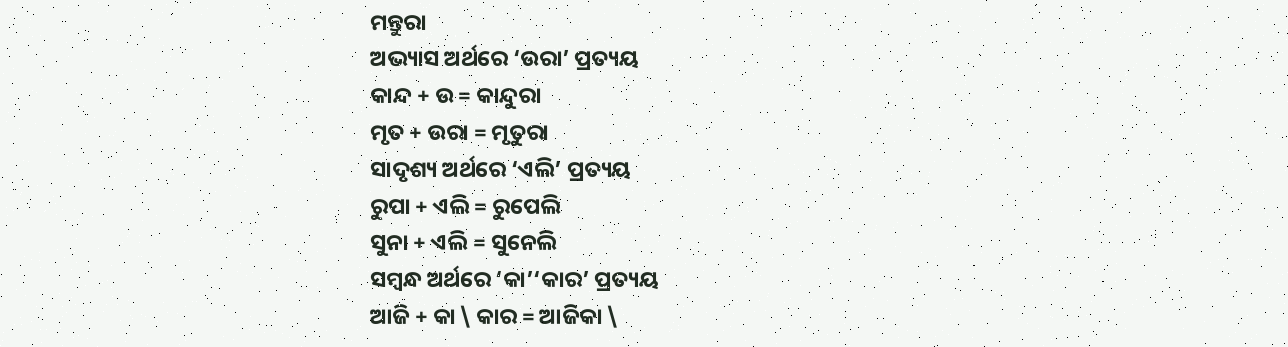ମନ୍ତୁରା
ଅଭ୍ୟାସ ଅର୍ଥରେ ‘ଉରା’ ପ୍ରତ୍ୟୟ
କାନ୍ଦ + ଉ = କାନ୍ଦୁରା
ମୃତ + ଉରା = ମୃତୁରା
ସାଦୃଶ୍ୟ ଅର୍ଥରେ ‘ଏଲି’ ପ୍ରତ୍ୟୟ
ରୁପା + ଏଲି = ରୁପେଲି
ସୁନା + ଏଲି = ସୁନେଲି
ସମ୍ବନ୍ଧ ଅର୍ଥରେ ‘କା’‘କାର’ ପ୍ରତ୍ୟୟ
ଆଜି + କା \ କାର = ଆଜିକା \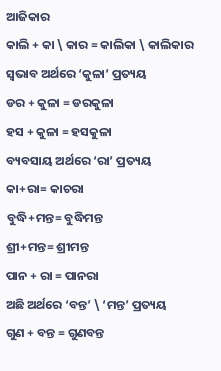ଆଜିକାର
କାଲି + କା \ କାର = କାଲିକା \ କାଲିକାର
ସ୍ଵଭାବ ଅର୍ଥରେ ‘କୁଳା’ ପ୍ରତ୍ୟୟ
ଡର + କୁଳା = ଡରକୁଳା
ହସ + କୁଳା = ହସକୁଳା
ବ୍ୟବସାୟ ଅର୍ଥରେ ‘ରା’ ପ୍ରତ୍ୟୟ
କା+ରା= କାଚରା
ବୁଦ୍ଧି+ମନ୍ତ= ବୁଦ୍ଧିମନ୍ତ
ଶ୍ରୀ+ମନ୍ତ= ଶ୍ରୀମନ୍ତ
ପାନ + ରା = ପାନରା
ଅଛି ଅର୍ଥରେ ‘ବନ୍ତ’ \ ‘ମନ୍ତ’ ପ୍ରତ୍ୟୟ
ଗୁଣ + ବନ୍ତ = ଗୁଣବନ୍ତ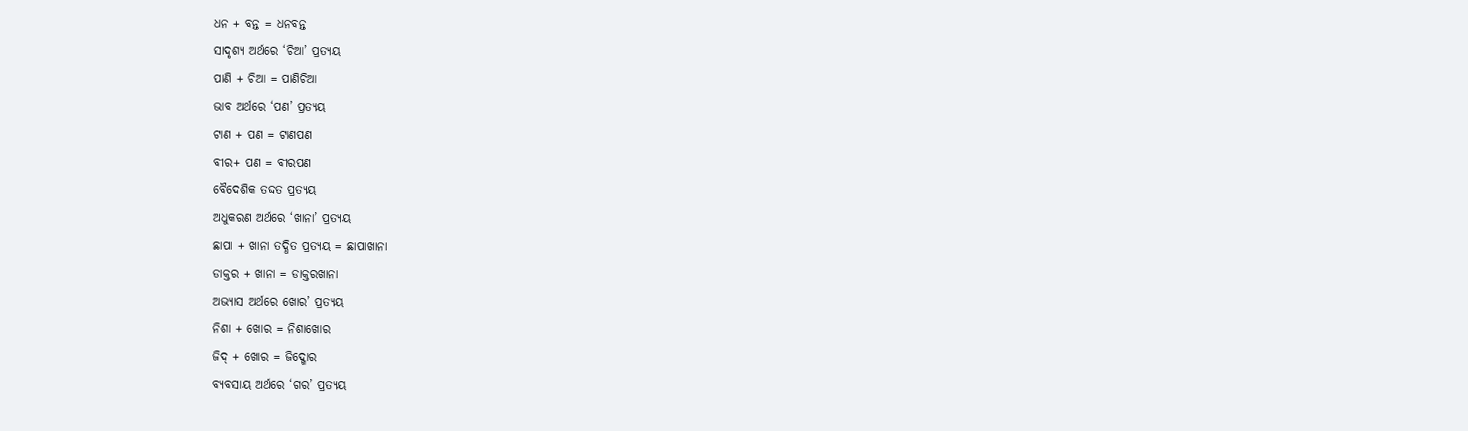ଧନ + ବନ୍ତ = ଧନବନ୍ତ
ସାଦୃଶ୍ୟ ଅର୍ଥରେ ‘ଚିଆ’ ପ୍ରତ୍ୟୟ
ପାଣି + ଚିଆ = ପାଣିଚିଆ
ଭାବ ଅର୍ଥରେ ‘ପଣ’ ପ୍ରତ୍ୟୟ
ଟାଣ + ପଣ = ଟାଣପଣ
ବୀର+ ପଣ = ବୀରପଣ
ବୈଦେଶିକ ତଦ୍ଦତ ପ୍ରତ୍ୟୟ
ଅଧୁକରଣ ଅର୍ଥରେ ‘ଖାନା’ ପ୍ରତ୍ୟୟ
ଛାପା + ଖାନା ତଦ୍ଧିତ ପ୍ରତ୍ୟୟ = ଛାପାଖାନା
ଡାକ୍ତର + ଖାନା = ଡାକ୍ତରଖାନା
ଅଭ୍ୟାସ ଅର୍ଥରେ ଖୋର’ ପ୍ରତ୍ୟୟ
ନିଶା + ଖୋର = ନିଶାଖୋର
ଜିଦ୍ + ଖୋର = ଜିଦ୍ଖୋର
ବ୍ୟବସାୟ ଅର୍ଥରେ ‘ଗର’ ପ୍ରତ୍ୟୟ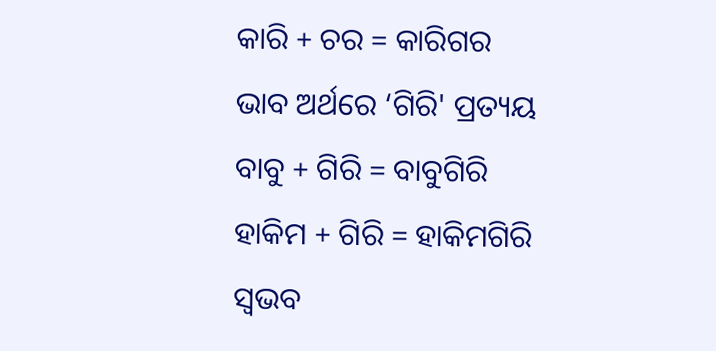କାରି + ଚର = କାରିଗର
ଭାବ ଅର୍ଥରେ ‘ଗିରି' ପ୍ରତ୍ୟୟ
ବାବୁ + ଗିରି = ବାବୁଗିରି
ହାକିମ + ଗିରି = ହାକିମଗିରି
ସ୍ଵଭବ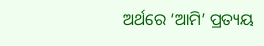ଅର୍ଥରେ ‘ଆମି’ ପ୍ରତ୍ୟୟ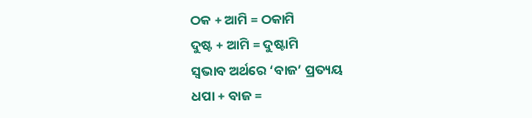ଠକ + ଆମି = ଠକାମି
ଦୁଷ୍ଟ + ଆମି = ଦୁଷ୍ଟାମି
ସ୍ଵଭାବ ଅର୍ଥରେ ‘ବାଜ’ ପ୍ରତ୍ୟୟ
ଧପା + ବାଜ =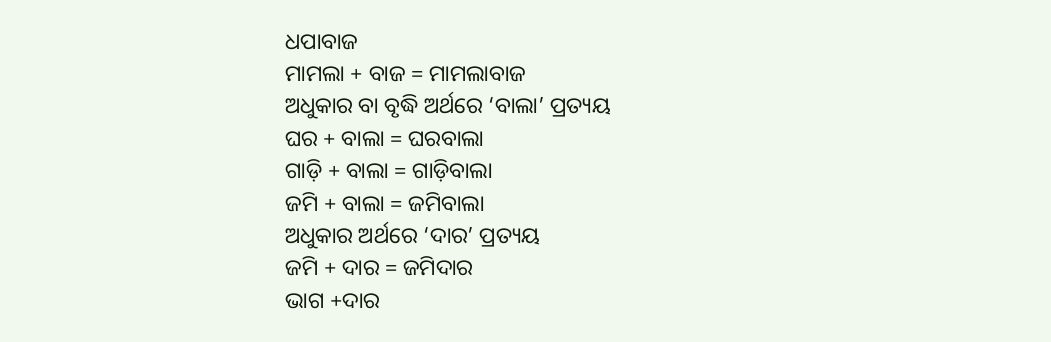ଧପାବାଜ
ମାମଲା + ବାଜ = ମାମଲାବାଜ
ଅଧୁକାର ବା ବୃଦ୍ଧି ଅର୍ଥରେ ‘ବାଲା’ ପ୍ରତ୍ୟୟ
ଘର + ବାଲା = ଘରବାଲା
ଗାଡ଼ି + ବାଲା = ଗାଡ଼ିବାଲା
ଜମି + ବାଲା = ଜମିବାଲା
ଅଧୁକାର ଅର୍ଥରେ ‘ଦାର’ ପ୍ରତ୍ୟୟ
ଜମି + ଦାର = ଜମିଦାର
ଭାଗ +ଦାର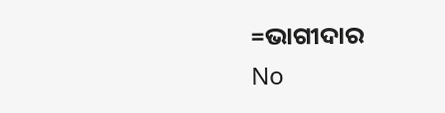=ଭାଗୀଦାର
No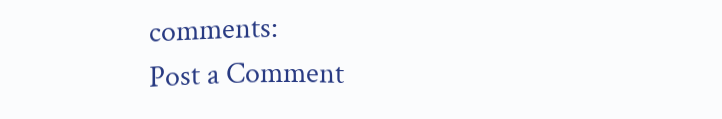comments:
Post a Comment